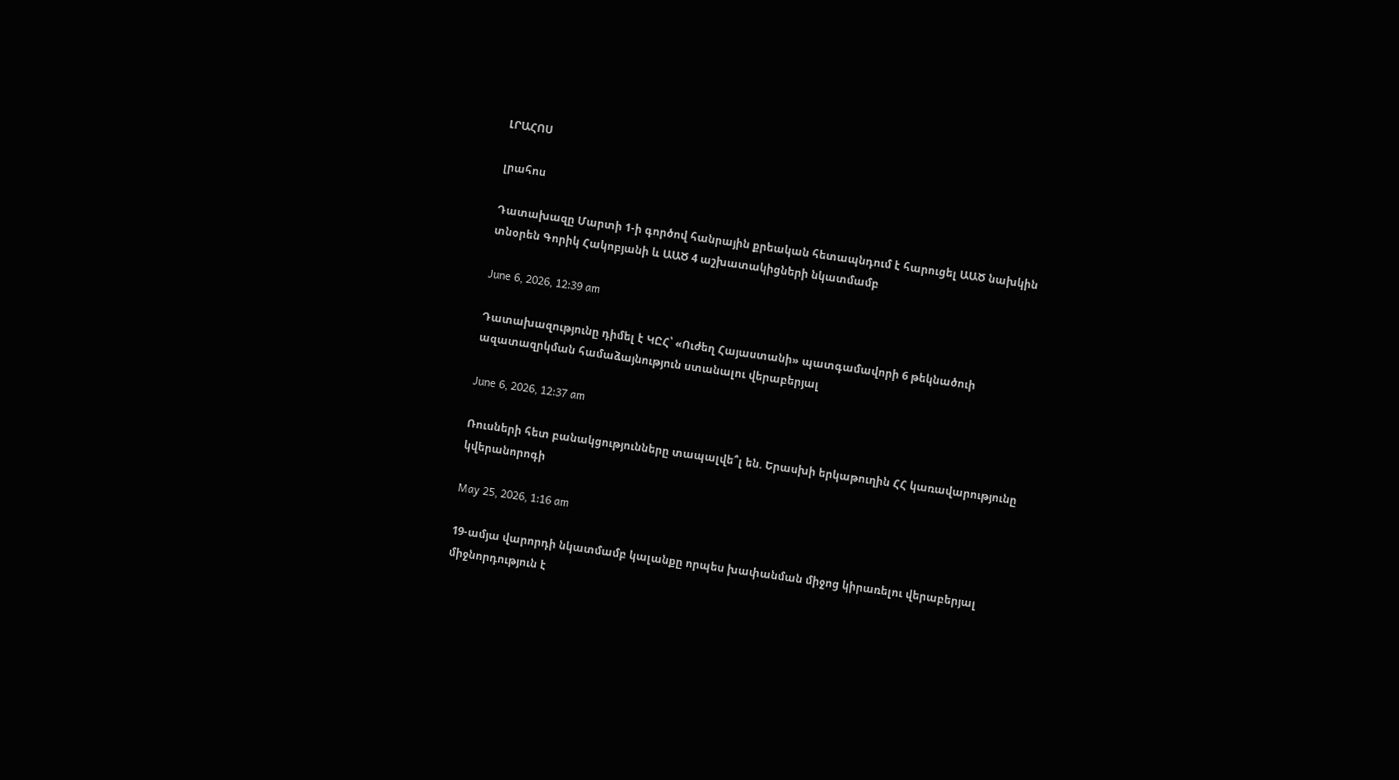ԼՐԱՀՈՍ

լրահոս

Դատախազը Մարտի 1-ի գործով հանրային քրեական հետապնդում է հարուցել ԱԱԾ նախկին տնօրեն Գորիկ Հակոբյանի և ԱԱԾ 4 աշխատակիցների նկատմամբ

June 6, 2026, 12:39 am

Դատախազությունը դիմել է ԿԸՀ՝ «Ուժեղ Հայաստանի» պատգամավորի 6 թեկնածուի ազատազրկման համաձայնություն ստանալու վերաբերյալ

June 6, 2026, 12:37 am

Ռուսների հետ բանակցությունները տապալվե՞լ են. Երասխի երկաթուղին ՀՀ կառավարությունը կվերանորոգի

May 25, 2026, 1:16 am

19-ամյա վարորդի նկատմամբ կալանքը որպես խափանման միջոց կիրառելու վերաբերյալ միջնորդություն է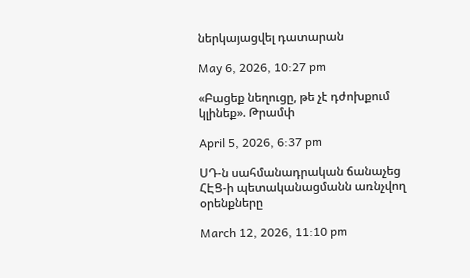ներկայացվել դատարան

May 6, 2026, 10:27 pm

«Բացեք նեղուցը, թե չէ դժոխքում կլինեք». Թրամփ

April 5, 2026, 6:37 pm

ՍԴ-ն սահմանադրական ճանաչեց ՀԷՑ-ի պետականացմանն առնչվող օրենքները

March 12, 2026, 11:10 pm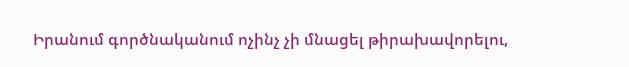Իրանում գործնականում ոչինչ չի մնացել թիրախավորելու,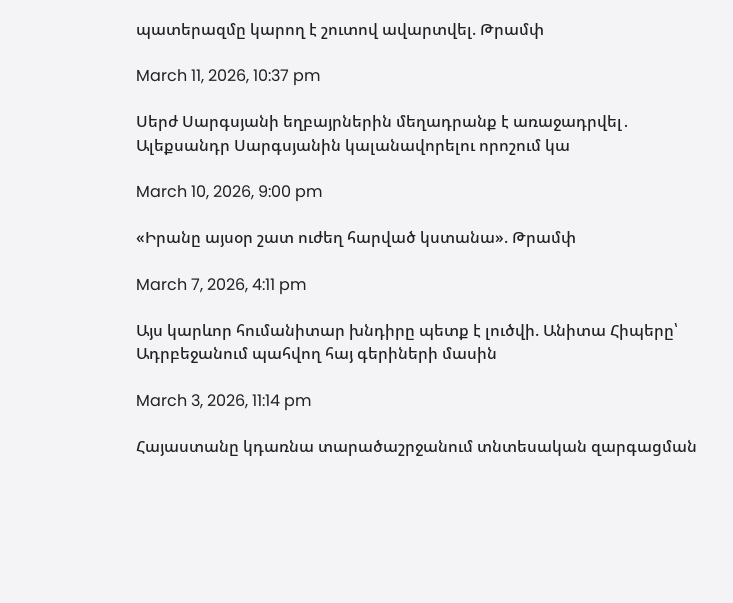պատերազմը կարող է շուտով ավարտվել. Թրամփ

March 11, 2026, 10:37 pm

Սերժ Սարգսյանի եղբայրներին մեղադրանք է առաջադրվել․ Ալեքսանդր Սարգսյանին կալանավորելու որոշում կա

March 10, 2026, 9:00 pm

«Իրանը այսօր շատ ուժեղ հարված կստանա». Թրամփ

March 7, 2026, 4:11 pm

Այս կարևոր հումանիտար խնդիրը պետք է լուծվի. Անիտա Հիպերը՝ Ադրբեջանում պահվող հայ գերիների մասին

March 3, 2026, 11:14 pm

Հայաստանը կդառնա տարածաշրջանում տնտեսական զարգացման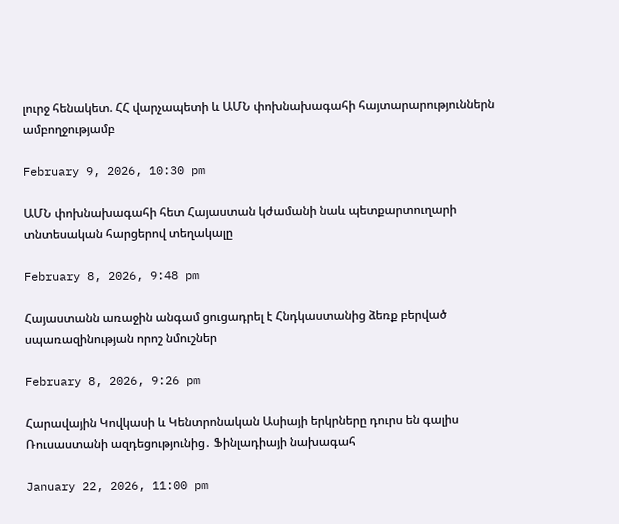լուրջ հենակետ. ՀՀ վարչապետի և ԱՄՆ փոխնախագահի հայտարարություններն ամբողջությամբ

February 9, 2026, 10:30 pm

ԱՄՆ փոխնախագահի հետ Հայաստան կժամանի նաև պետքարտուղարի տնտեսական հարցերով տեղակալը

February 8, 2026, 9:48 pm

Հայաստանն առաջին անգամ ցուցադրել է Հնդկաստանից ձեռք բերված սպառազինության որոշ նմուշներ

February 8, 2026, 9:26 pm

Հարավային Կովկասի և Կենտրոնական Ասիայի երկրները դուրս են գալիս Ռուսաստանի ազդեցությունից․ Ֆինլադիայի նախագահ

January 22, 2026, 11:00 pm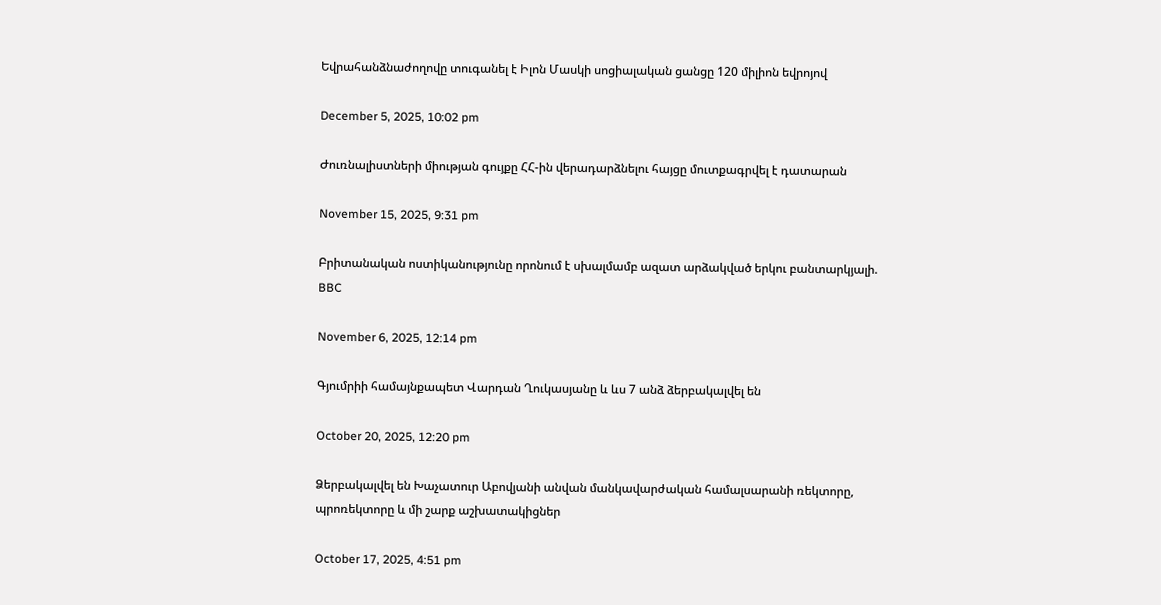Եվրահանձնաժողովը տուգանել է Իլոն Մասկի սոցիալական ցանցը 120 միլիոն եվրոյով

December 5, 2025, 10:02 pm

Ժուռնալիստների միության գույքը ՀՀ-ին վերադարձնելու հայցը մուտքագրվել է դատարան

November 15, 2025, 9:31 pm

Բրիտանական ոստիկանությունը որոնում է սխալմամբ ազատ արձակված երկու բանտարկյալի. BBC

November 6, 2025, 12:14 pm

Գյումրիի համայնքապետ Վարդան Ղուկասյանը և ևս 7 անձ ձերբակալվել են

October 20, 2025, 12:20 pm

Ձերբակալվել են Խաչատուր Աբովյանի անվան մանկավարժական համալսարանի ռեկտորը, պրոռեկտորը և մի շարք աշխատակիցներ

October 17, 2025, 4:51 pm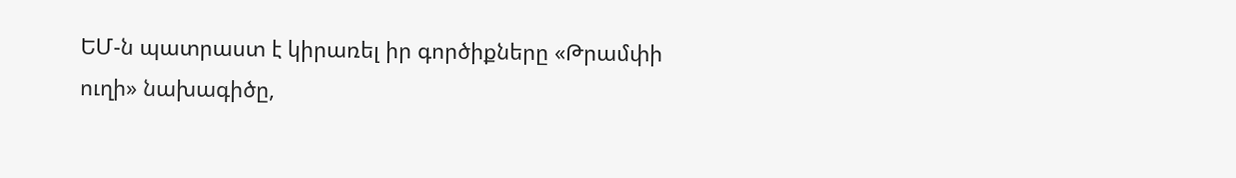ԵՄ-ն պատրաստ է կիրառել իր գործիքները «Թրամփի ուղի» նախագիծը,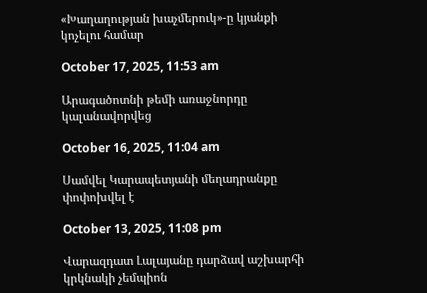«Խաղաղության խաչմերուկ»-ը կյանքի կոչելու համար

October 17, 2025, 11:53 am

Արագածոտնի թեմի առաջնորդը կալանավորվեց

October 16, 2025, 11:04 am

Սամվել Կարապետյանի մեղադրանքը փոփոխվել է

October 13, 2025, 11:08 pm

Վարազդատ Լալայանը դարձավ աշխարհի կրկնակի չեմպիոն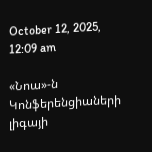October 12, 2025, 12:09 am

«Նոա»-ն Կոնֆերենցիաների լիգայի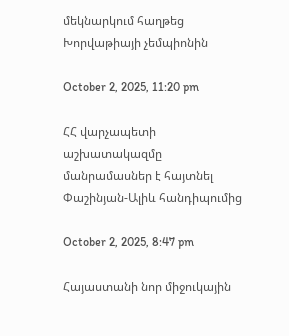մեկնարկում հաղթեց Խորվաթիայի չեմպիոնին

October 2, 2025, 11:20 pm

ՀՀ վարչապետի աշխատակազմը մանրամասներ է հայտնել Փաշինյան-Ալիև հանդիպումից

October 2, 2025, 8:47 pm

Հայաստանի նոր միջուկային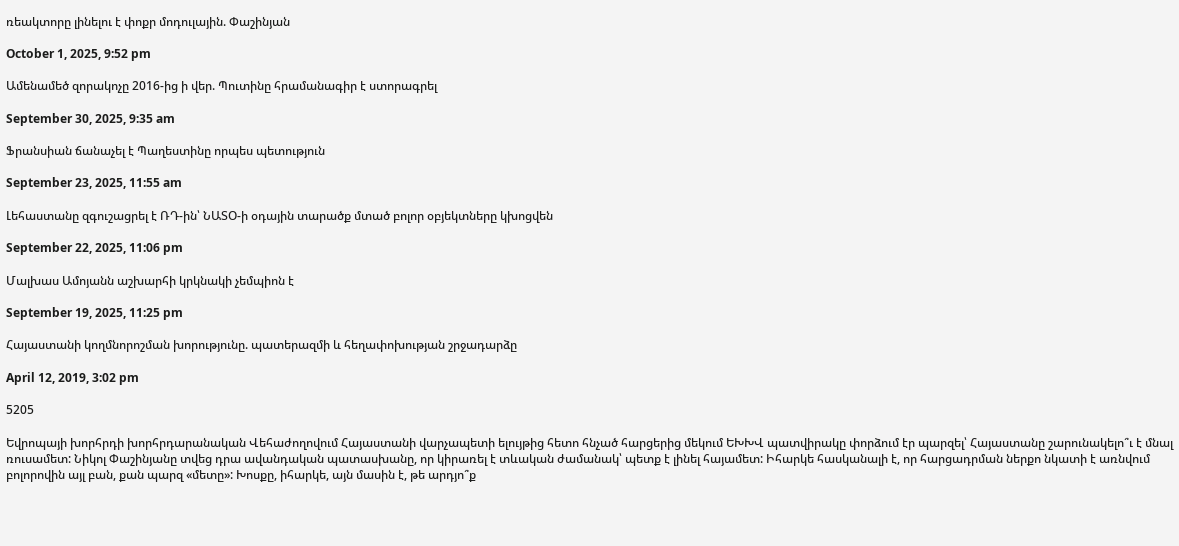ռեակտորը լինելու է փոքր մոդուլային. Փաշինյան

October 1, 2025, 9:52 pm

Ամենամեծ զորակոչը 2016-ից ի վեր. Պուտինը հրամանագիր է ստորագրել

September 30, 2025, 9:35 am

Ֆրանսիան ճանաչել է Պաղեստինը որպես պետություն

September 23, 2025, 11:55 am

Լեհաստանը զգուշացրել է ՌԴ-ին՝ ՆԱՏՕ-ի օդային տարածք մտած բոլոր օբյեկտները կխոցվեն

September 22, 2025, 11:06 pm

Մալխաս Ամոյանն աշխարհի կրկնակի չեմպիոն է

September 19, 2025, 11:25 pm

Հայաստանի կողմնորոշման խորությունը. պատերազմի և հեղափոխության շրջադարձը

April 12, 2019, 3:02 pm

5205

Եվրոպայի խորհրդի խորհրդարանական Վեհաժողովում Հայաստանի վարչապետի ելույթից հետո հնչած հարցերից մեկում ԵԽԽՎ պատվիրակը փորձում էր պարզել՝ Հայաստանը շարունակելո՞ւ է մնալ ռուսամետ: Նիկոլ Փաշինյանը տվեց դրա ավանդական պատասխանը, որ կիրառել է տևական ժամանակ՝ պետք է լինել հայամետ: Իհարկե հասկանալի է, որ հարցադրման ներքո նկատի է առնվում բոլորովին այլ բան, քան պարզ «մետը»: Խոսքը, իհարկե, այն մասին է, թե արդյո՞ք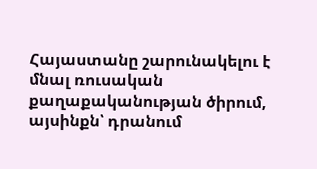Հայաստանը շարունակելու է մնալ ռուսական քաղաքականության ծիրում, այսինքն՝ դրանում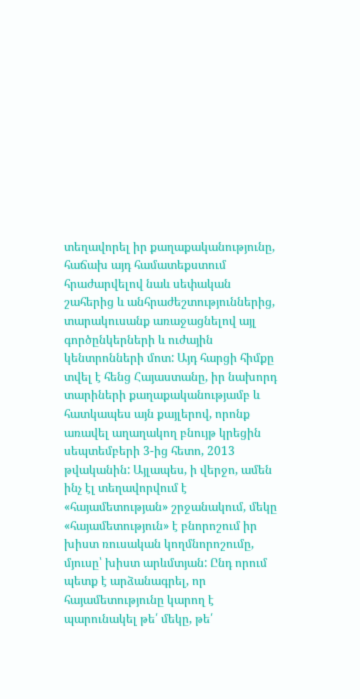տեղավորել իր քաղաքականությունը, հաճախ այդ համատեքստում հրաժարվելով նաև սեփական շահերից և անհրաժեշտություններից, տարակուսանք առաջացնելով այլ գործընկերների և ուժային կենտրոնների մոտ: Այդ հարցի հիմքը տվել է հենց Հայաստանը, իր նախորդ տարիների քաղաքականությամբ և հատկապես այն քայլերով, որոնք առավել աղաղակող բնույթ կրեցին սեպտեմբերի 3-ից հետո, 2013 թվականին: Այլապես, ի վերջո, ամեն ինչ էլ տեղավորվում է «հայամետության» շրջանակում, մեկը «հայամետություն» է բնորոշում իր խիստ ռուսական կողմնորոշումը, մյուսը՝ խիստ արևմտյան: Ընդ որում պետք է արձանագրել, որ հայամետությունը կարող է պարունակել թե՛ մեկը, թե՛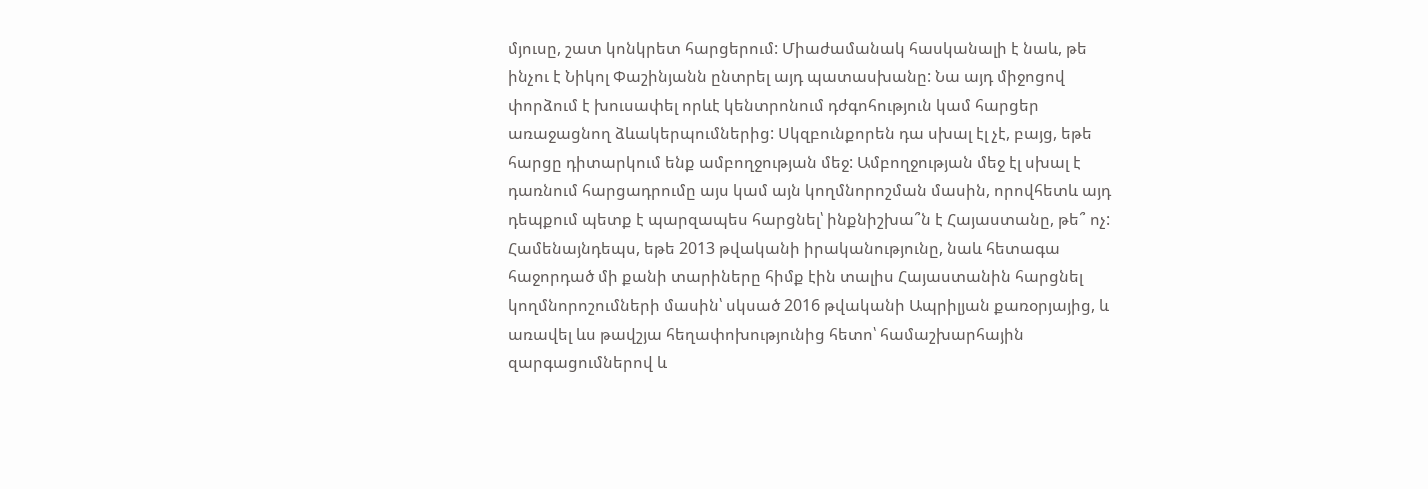մյուսը, շատ կոնկրետ հարցերում: Միաժամանակ հասկանալի է նաև, թե ինչու է Նիկոլ Փաշինյանն ընտրել այդ պատասխանը: Նա այդ միջոցով փորձում է խուսափել որևէ կենտրոնում դժգոհություն կամ հարցեր առաջացնող ձևակերպումներից: Սկզբունքորեն դա սխալ էլ չէ, բայց, եթե հարցը դիտարկում ենք ամբողջության մեջ: Ամբողջության մեջ էլ սխալ է դառնում հարցադրումը այս կամ այն կողմնորոշման մասին, որովհետև այդ դեպքում պետք է պարզապես հարցնել՝ ինքնիշխա՞ն է Հայաստանը, թե՞ ոչ: Համենայնդեպս, եթե 2013 թվականի իրականությունը, նաև հետագա հաջորդած մի քանի տարիները հիմք էին տալիս Հայաստանին հարցնել կողմնորոշումների մասին՝ սկսած 2016 թվականի Ապրիլյան քառօրյայից, և առավել ևս թավշյա հեղափոխությունից հետո՝ համաշխարհային զարգացումներով և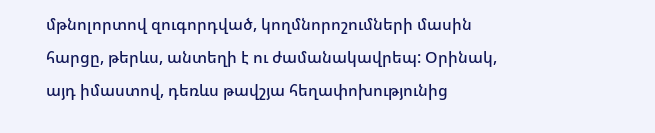մթնոլորտով զուգորդված, կողմնորոշումների մասին հարցը, թերևս, անտեղի է ու ժամանակավրեպ: Օրինակ, այդ իմաստով, դեռևս թավշյա հեղափոխությունից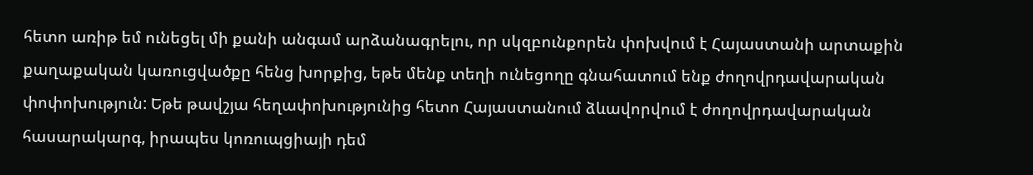հետո առիթ եմ ունեցել մի քանի անգամ արձանագրելու, որ սկզբունքորեն փոխվում է Հայաստանի արտաքին քաղաքական կառուցվածքը հենց խորքից, եթե մենք տեղի ունեցողը գնահատում ենք ժողովրդավարական փոփոխություն: Եթե թավշյա հեղափոխությունից հետո Հայաստանում ձևավորվում է ժողովրդավարական հասարակարգ, իրապես կոռուպցիայի դեմ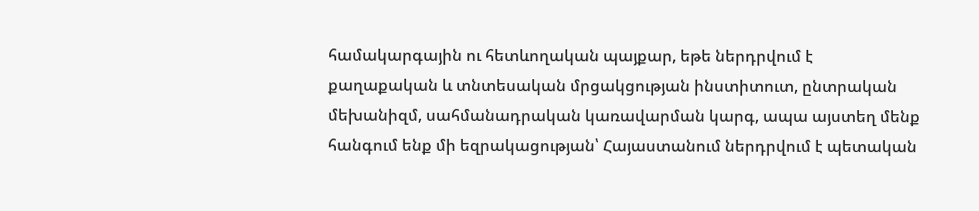համակարգային ու հետևողական պայքար, եթե ներդրվում է քաղաքական և տնտեսական մրցակցության ինստիտուտ, ընտրական մեխանիզմ, սահմանադրական կառավարման կարգ, ապա այստեղ մենք հանգում ենք մի եզրակացության՝ Հայաստանում ներդրվում է պետական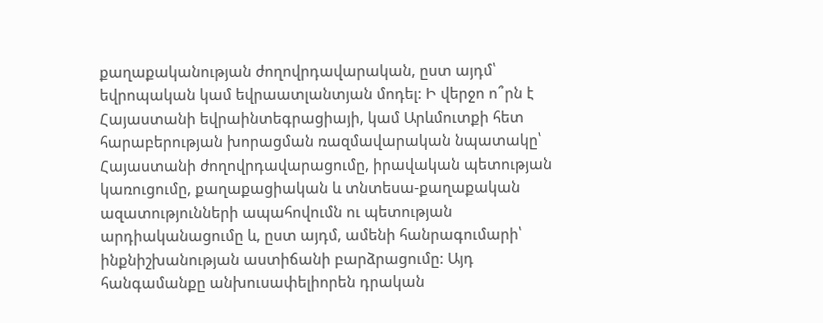քաղաքականության ժողովրդավարական, ըստ այդմ՝ եվրոպական կամ եվրաատլանտյան մոդել: Ի վերջո ո՞րն է Հայաստանի եվրաինտեգրացիայի, կամ Արևմուտքի հետ հարաբերության խորացման ռազմավարական նպատակը՝ Հայաստանի ժողովրդավարացումը, իրավական պետության կառուցումը, քաղաքացիական և տնտեսա-քաղաքական ազատությունների ապահովումն ու պետության արդիականացումը և, ըստ այդմ, ամենի հանրագումարի՝ ինքնիշխանության աստիճանի բարձրացումը: Այդ հանգամանքը անխուսափելիորեն դրական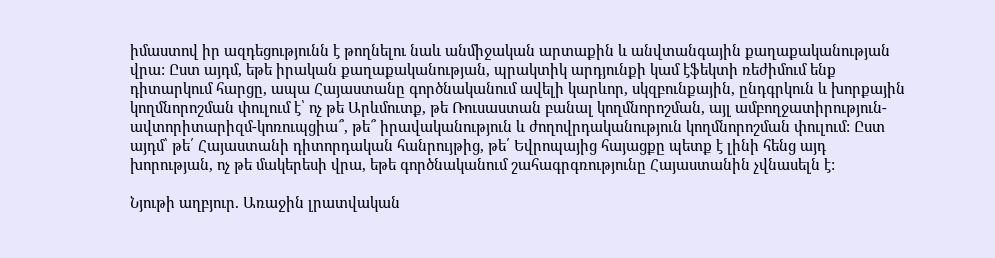իմաստով իր ազդեցությունն է թողնելու նաև անմիջական արտաքին և անվտանգային քաղաքականության վրա: Ըստ այդմ, եթե իրական քաղաքականության, պրակտիկ արդյունքի կամ էֆեկտի ռեժիմում ենք դիտարկում հարցը, ապա Հայաստանը գործնականում ավելի կարևոր, սկզբունքային, ընդգրկուն և խորքային կողմնորոշման փուլում է՝ ոչ թե Արևմուտք, թե Ռուսաստան բանալ կողմնորոշման, այլ ամբողջատիրություն-ավտորիտարիզմ-կոռուպցիա՞, թե՞ իրավականություն և ժողովրդականություն կողմնորոշման փուլում: Ըստ այդմ՝ թե՛ Հայաստանի դիտորդական հանրույթից, թե՛ Եվրոպայից հայացքը պետք է լինի հենց այդ խորության, ոչ թե մակերեսի վրա, եթե գործնականում շահագրգռությունը Հայաստանին չվնասելն է:

Նյութի աղբյուր. Առաջին լրատվական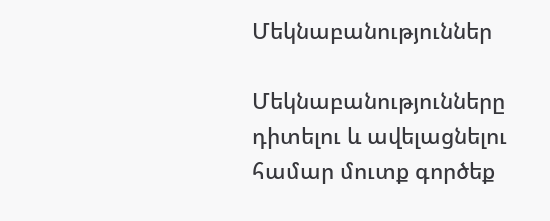Մեկնաբանություններ

Մեկնաբանությունները դիտելու և ավելացնելու համար մուտք գործեք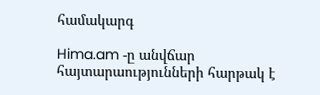համակարգ

Hima.am -ը անվճար հայտարաությունների հարթակ է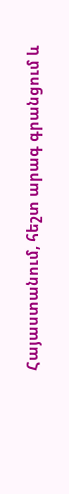Հայաստանում, հեշտ արագ գրանցում և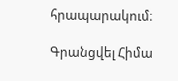հրապարակում։

Գրանցվել Հիմա